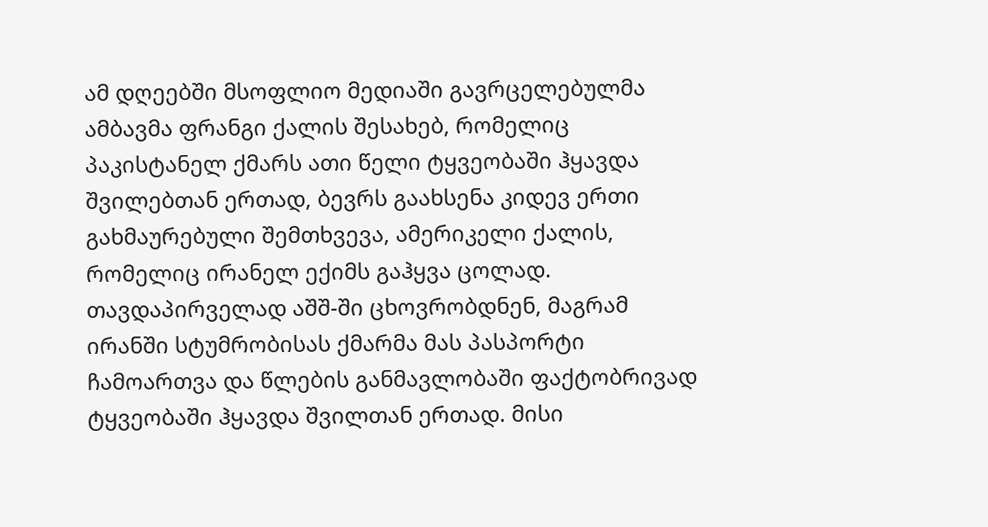ამ დღეებში მსოფლიო მედიაში გავრცელებულმა ამბავმა ფრანგი ქალის შესახებ, რომელიც პაკისტანელ ქმარს ათი წელი ტყვეობაში ჰყავდა შვილებთან ერთად, ბევრს გაახსენა კიდევ ერთი გახმაურებული შემთხვევა, ამერიკელი ქალის, რომელიც ირანელ ექიმს გაჰყვა ცოლად. თავდაპირველად აშშ-ში ცხოვრობდნენ, მაგრამ ირანში სტუმრობისას ქმარმა მას პასპორტი ჩამოართვა და წლების განმავლობაში ფაქტობრივად ტყვეობაში ჰყავდა შვილთან ერთად. მისი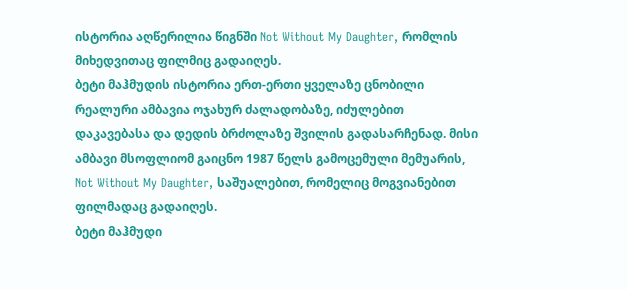ისტორია აღწერილია წიგნში Not Without My Daughter, რომლის მიხედვითაც ფილმიც გადაიღეს.
ბეტი მაჰმუდის ისტორია ერთ-ერთი ყველაზე ცნობილი რეალური ამბავია ოჯახურ ძალადობაზე, იძულებით დაკავებასა და დედის ბრძოლაზე შვილის გადასარჩენად. მისი ამბავი მსოფლიომ გაიცნო 1987 წელს გამოცემული მემუარის, Not Without My Daughter, საშუალებით, რომელიც მოგვიანებით ფილმადაც გადაიღეს.
ბეტი მაჰმუდი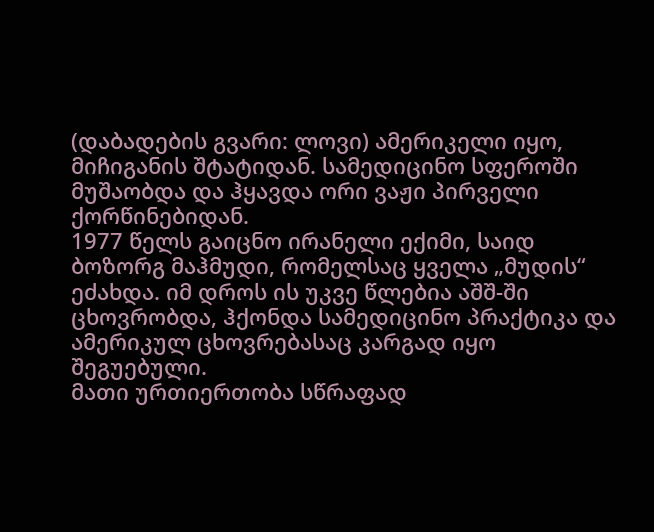(დაბადების გვარი: ლოვი) ამერიკელი იყო, მიჩიგანის შტატიდან. სამედიცინო სფეროში მუშაობდა და ჰყავდა ორი ვაჟი პირველი ქორწინებიდან.
1977 წელს გაიცნო ირანელი ექიმი, საიდ ბოზორგ მაჰმუდი, რომელსაც ყველა „მუდის“ ეძახდა. იმ დროს ის უკვე წლებია აშშ-ში ცხოვრობდა, ჰქონდა სამედიცინო პრაქტიკა და ამერიკულ ცხოვრებასაც კარგად იყო შეგუებული.
მათი ურთიერთობა სწრაფად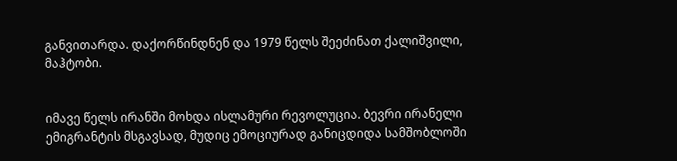განვითარდა. დაქორწინდნენ და 1979 წელს შეეძინათ ქალიშვილი, მაჰტობი.


იმავე წელს ირანში მოხდა ისლამური რევოლუცია. ბევრი ირანელი ემიგრანტის მსგავსად, მუდიც ემოციურად განიცდიდა სამშობლოში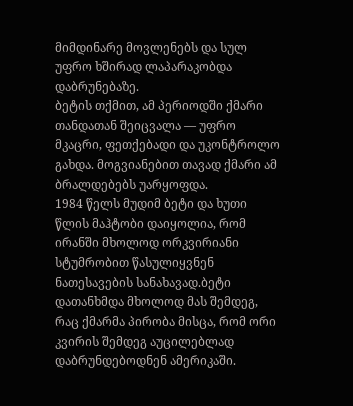მიმდინარე მოვლენებს და სულ უფრო ხშირად ლაპარაკობდა დაბრუნებაზე.
ბეტის თქმით, ამ პერიოდში ქმარი თანდათან შეიცვალა — უფრო მკაცრი, ფეთქებადი და უკონტროლო გახდა. მოგვიანებით თავად ქმარი ამ ბრალდებებს უარყოფდა.
1984 წელს მუდიმ ბეტი და ხუთი წლის მაჰტობი დაიყოლია, რომ ირანში მხოლოდ ორკვირიანი სტუმრობით წასულიყვნენ ნათესავების სანახავად.ბეტი დათანხმდა მხოლოდ მას შემდეგ, რაც ქმარმა პირობა მისცა, რომ ორი კვირის შემდეგ აუცილებლად დაბრუნდებოდნენ ამერიკაში.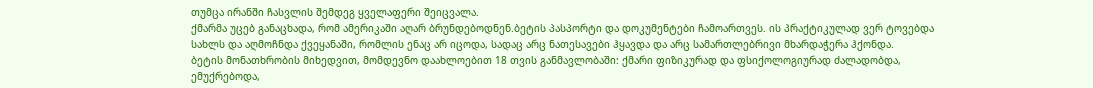თუმცა ირანში ჩასვლის შემდეგ ყველაფერი შეიცვალა.
ქმარმა უცებ განაცხადა, რომ ამერიკაში აღარ ბრუნდებოდნენ.ბეტის პასპორტი და დოკუმენტები ჩამოართვეს. ის პრაქტიკულად ვერ ტოვებდა სახლს და აღმოჩნდა ქვეყანაში, რომლის ენაც არ იცოდა, სადაც არც ნათესავები ჰყავდა და არც სამართლებრივი მხარდაჭერა ჰქონდა.
ბეტის მონათხრობის მიხედვით, მომდევნო დაახლოებით 18 თვის განმავლობაში: ქმარი ფიზიკურად და ფსიქოლოგიურად ძალადობდა, ემუქრებოდა,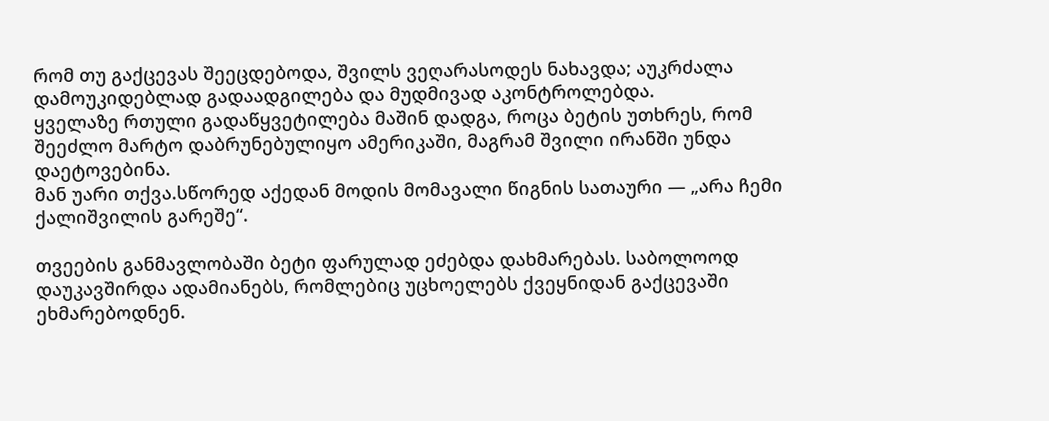რომ თუ გაქცევას შეეცდებოდა, შვილს ვეღარასოდეს ნახავდა; აუკრძალა დამოუკიდებლად გადაადგილება და მუდმივად აკონტროლებდა.
ყველაზე რთული გადაწყვეტილება მაშინ დადგა, როცა ბეტის უთხრეს, რომ შეეძლო მარტო დაბრუნებულიყო ამერიკაში, მაგრამ შვილი ირანში უნდა დაეტოვებინა.
მან უარი თქვა.სწორედ აქედან მოდის მომავალი წიგნის სათაური — „არა ჩემი ქალიშვილის გარეშე“.

თვეების განმავლობაში ბეტი ფარულად ეძებდა დახმარებას. საბოლოოდ დაუკავშირდა ადამიანებს, რომლებიც უცხოელებს ქვეყნიდან გაქცევაში ეხმარებოდნენ.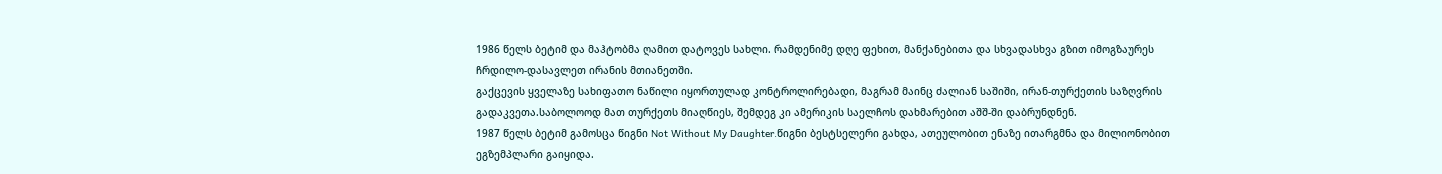1986 წელს ბეტიმ და მაჰტობმა ღამით დატოვეს სახლი. რამდენიმე დღე ფეხით, მანქანებითა და სხვადასხვა გზით იმოგზაურეს ჩრდილო-დასავლეთ ირანის მთიანეთში.
გაქცევის ყველაზე სახიფათო ნაწილი იყორთულად კონტროლირებადი, მაგრამ მაინც ძალიან საშიში, ირან-თურქეთის საზღვრის გადაკვეთა.საბოლოოდ მათ თურქეთს მიაღწიეს, შემდეგ კი ამერიკის საელჩოს დახმარებით აშშ-ში დაბრუნდნენ.
1987 წელს ბეტიმ გამოსცა წიგნი Not Without My Daughter.წიგნი ბესტსელერი გახდა, ათეულობით ენაზე ითარგმნა და მილიონობით ეგზემპლარი გაიყიდა.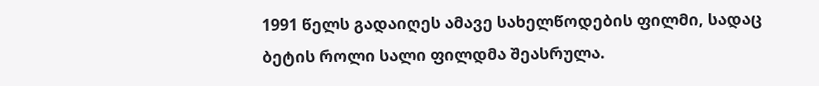1991 წელს გადაიღეს ამავე სახელწოდების ფილმი, სადაც ბეტის როლი სალი ფილდმა შეასრულა.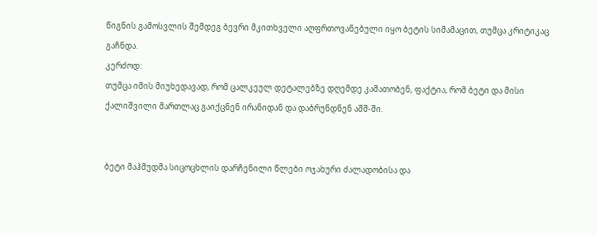წიგნის გამოსვლის შემდეგ ბევრი მკითხველი აღფრთოვანებული იყო ბეტის სიმამაცით, თუმცა კრიტიკაც გაჩნდა.
კერძოდ:
თუმცა იმის მიუხედავად, რომ ცალკეულ დეტალებზე დღემდე კამათობენ, ფაქტია, რომ ბეტი და მისი ქალიშვილი მართლაც გაიქცნენ ირანიდან და დაბრუნდნენ აშშ-ში.


ბეტი მაჰმუდმა სიცოცხლის დარჩენილი წლები ოჯახური ძალადობისა და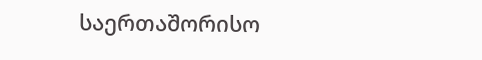საერთაშორისო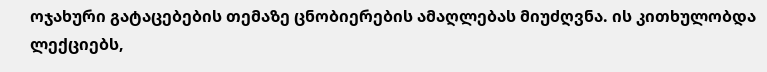ოჯახური გატაცებების თემაზე ცნობიერების ამაღლებას მიუძღვნა. ის კითხულობდა ლექციებს,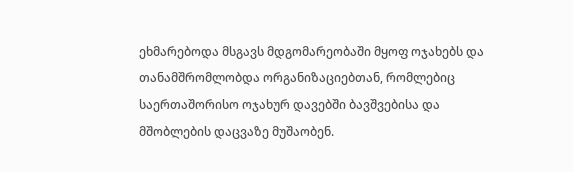ეხმარებოდა მსგავს მდგომარეობაში მყოფ ოჯახებს და თანამშრომლობდა ორგანიზაციებთან, რომლებიც საერთაშორისო ოჯახურ დავებში ბავშვებისა და მშობლების დაცვაზე მუშაობენ.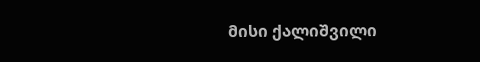მისი ქალიშვილი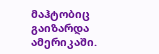მაჰტობიც გაიზარდა ამერიკაში.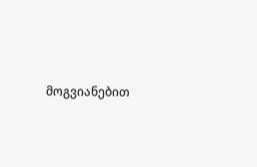მოგვიანებით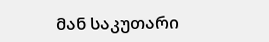მან საკუთარი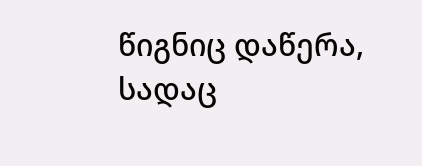წიგნიც დაწერა, სადაც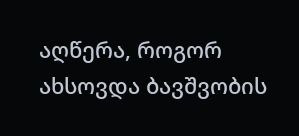აღწერა, როგორ ახსოვდა ბავშვობის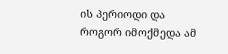ის პერიოდი და როგორ იმოქმედა ამ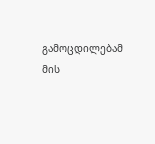გამოცდილებამ მის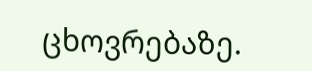ცხოვრებაზე.